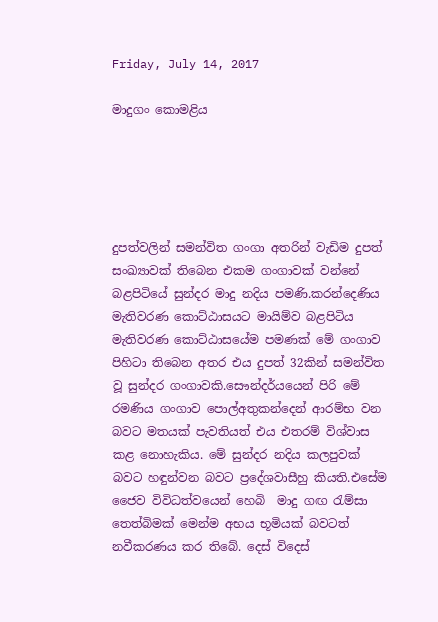Friday, July 14, 2017

මාදුගං කොමළිය





දුපත්වලින් සමන්විත ගංගා අතරින් වැඩිම දුපත් සංඛ්‍යාවක් තිබෙන එකම ගංගාවක් වන්නේ බළපිටියේ සුන්දර මාදු නදිය පමණි.කරන්දෙණිය මැතිවරණ කොට්ඨාසයට මායිම්ව බළපිටිය මැතිවරණ කොට්ඨාසයේම පමණක් මේ ගංගාව පිහිටා තිබෙන අතර එය දුපත් 32කින් සමන්විත වූ සුන්දර ගංගාවකි.සෞන්දර්යයෙන් පිරි මේ රමණිය ගංගාව පොල්අතුකන්දෙන් ආරම්භ වන බවට මතයක් පැවතියත් එය එතරම් විශ්වාස කළ නොහැකිය. මේ සුන්දර නදිය කලපුවක් බවට හඳුන්වන බවට ප්‍රදේශවාසීහු කියති.එසේම ජෛව විවිධත්වයෙන් හෙබි  මාදු ගඟ රැම්සා තෙත්බිමක් මෙන්ම අභය භූමියක් බවටත් නවීකරණය කර තිබේ. දෙස් විදෙස්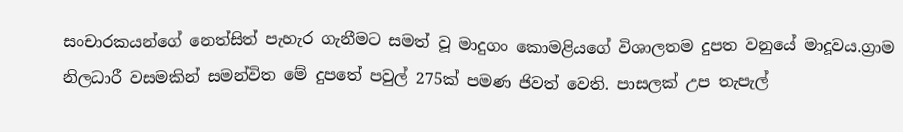සංචාරකයන්ගේ නෙත්සිත් පැහැර ගැනීමට සමත් වූ මාදුගං කොමළියගේ විශාලතම දුපත වනුයේ මාදූවය.ග්‍රාම නිලධාරී වසමකින් සමන්විත මේ දුපතේ පවුල් 275ක් පමණ ජිවත් වෙති. පාසලක් උප තැපැල්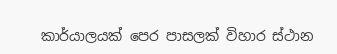කාර්යාලයක් පෙර පාසලක් විහාර ස්ථාන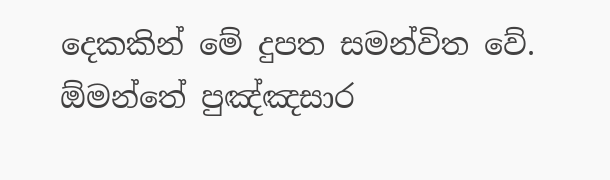දෙකකින් මේ දුපත සමන්විත වේ. ඕමන්තේ පුඤ්ඤසාර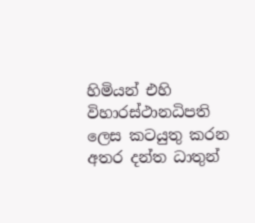හිමියන් එහි විහාරස්ථානධිපති ලෙස කටයුතු කරන අතර දන්ත ධාතුන්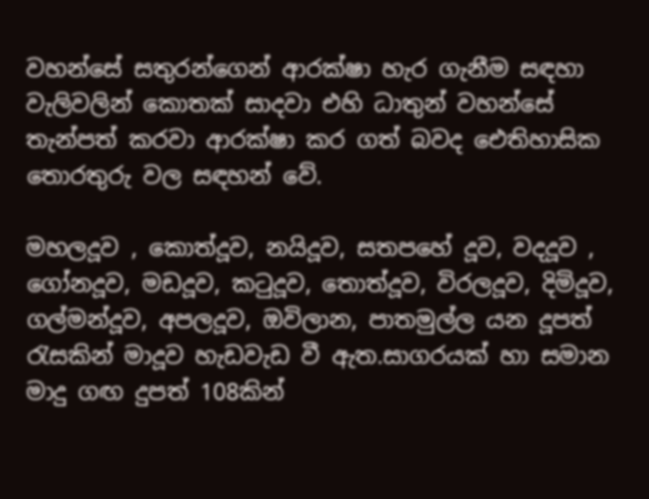වහන්සේ සතුරන්ගෙන් ආරක්ෂා හැර ගැනීම සඳහා වැලිවලින් කොතක් සාදවා එහි ධාතුන් වහන්සේ තැන්පත් කරවා ආරක්ෂා කර ගත් බවද ඓතිහාසික තොරතුරු වල සඳහන් වේ.

මහලදූව , කොත්දූව, නයිදූව, සතපහේ දූව, වදදූව , ගෝනදූව, මඩදූව, කටුදූව, තොත්දූව, විරලදූව, දිමිදූව, ගල්මන්දූව, අපලදූව, ඔවිලාන, පාතමුල්ල යන දූපත් රැසකින් මාදූව හැඩවැඩ වී ඇත.සාගරයක් හා සමාන මාදු ගඟ දුපත් 108කින්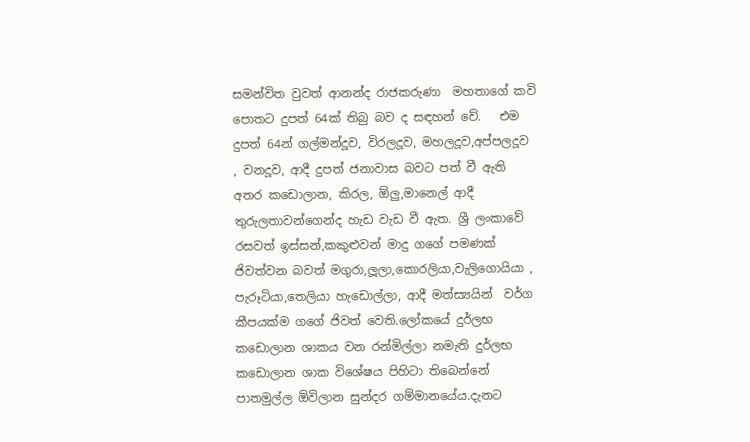සමන්විත වුවත් ආනන්ද රාජකරුණා  මහතාගේ කවි පොතට දුපත් 64ක් තිබු බව ද සඳහන් වේ.   එම දුපත් 64න් ගල්මන්දූව, විරලදූව, මහලදූව,අප්පලදූව , වනදූව, ආදී දුපත් ජනාවාස බවට පත් වී ඇති අතර කඩොලාන, කිරල, ඕලු,මානෙල් ආදී තුරුලතාවන්ගෙන්ද හැඩ වැඩ වී ඇත. ශ්‍රී ලංකාවේ රසවත් ඉස්සන්,කකුළුවන් මාදු ගගේ පමණක් ජිවත්වන බවත් මගුරා,ලූලා,කොරලියා,වැලිගොයියා , පැරූටියා,තෙලියා හැඩොල්ලා, ආදී මත්ස්‍යයින්  වර්ග කීපයක්ම ගගේ ජිවත් වෙති.ලෝකයේ දුර්ලභ කඩොලාන ශාකය වන රන්මිල්ලා නමැති දුර්ලභ කඩොලාන ශාක විශේෂය පිහිටා තිබෙන්නේ පාතමුල්ල ඕවිලාන සුන්දර ගම්මානයේය.දැනට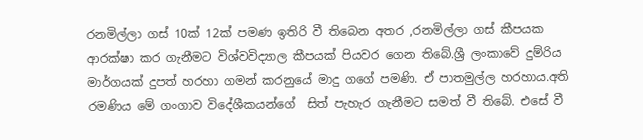රනමිල්ලා ගස් 10ක් 12ක් පමණ ඉතිරි වී තිබෙන අතර ,රනමිල්ලා ගස් කීපයක ආරක්ෂා කර ගැනීමට විශ්වවිද්‍යාල කීපයක් පියවර ගෙන තිබේ.ශ්‍රී ලංකාවේ දුම්රිය මාර්ගයක් දුපත් හරහා ගමන් කරනුයේ මාදු ගගේ පමණි. ඒ පාතමුල්ල හරහාය.අති රමණිය මේ ගංගාව විදේශීකයන්ගේ  සිත් පැහැර ගැනීමට සමත් වී තිබේ. එසේ වී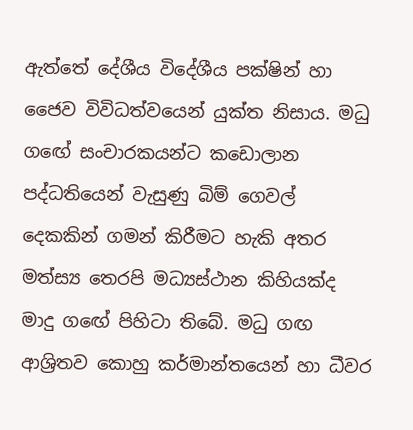ඇත්තේ දේශීය විදේශීය පක්ෂින් හා ජෛව විවිධත්වයෙන් යුක්ත නිසාය. මධු ගඟේ සංචාරකයන්ට කඩොලාන පද්ධතියෙන් වැසුණු බිම් ගෙවල් දෙකකින් ගමන් කිරීමට හැකි අතර මත්ස්‍ය තෙරපි මධ්‍යස්ථාන කිහියක්ද මාදු ගඟේ පිහිටා තිබේ. මධු ගඟ ආශ්‍රිතව කොහු කර්මාන්තයෙන් හා ධීවර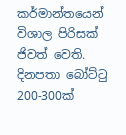කර්මාන්තයෙන් විශාල පිරිසක් ජිවත් වෙති. දිනපතා බෝට්ටු 200-300ක්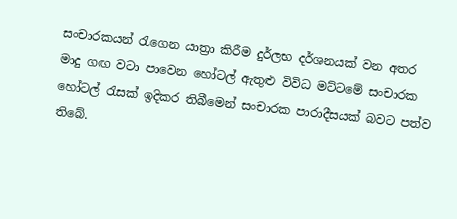සංචාරකයන් රැගෙන යාත්‍රා කිරීම දුර්ලභ දර්ශනයක් වන අතර මාදු ගඟ වටා පාවෙන හෝටල් ඇතුළු විවිධ මට්ටමේ සංචාරක හෝටල් රැසක් ඉදිකර තිබීමෙන් සංචාරක පාරාදීසයක් බවට පත්ව තිබේ.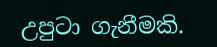උපුටා ගැනීමකි.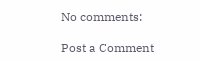No comments:

Post a Comment